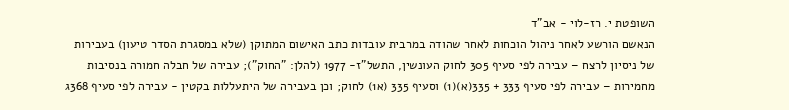השופטת י. רז-לוי - אב"ד
הנאשם הורשע לאחר ניהול הוכחות לאחר שהודה במרבית עובדות כתב האישום המתוקן (שלא במסגרת הסדר טיעון) בעבירות של ניסיון לרצח – עבירה לפי סעיף 305 לחוק העונשין, התשל"ז- 1977 (להלן: "החוק"); עבירה של חבלה חמורה בנסיבות מחמירות – עבירה לפי סעיף 333 + 335(א)(1) וסעיף 335 (א1) לחוק; וכן בעבירה של היתעללות בקטין - עבירה לפי סעיף 368ג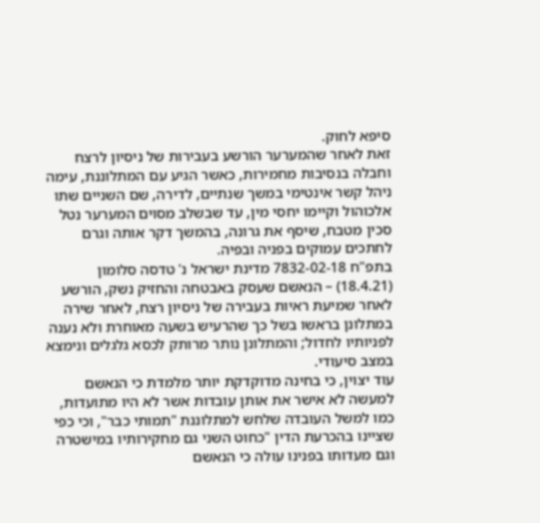סיפא לחוק.
זאת לאחר שהמערער הורשע בעבירות של ניסיון לרצח וחבלה בנסיבות מחמירות, כאשר הגיע עם המתלוננת, עימה ניהל קשר אינטימי במשך שנתיים, לדירה, שם השניים שתו אלכוהול וקיימו יחסי מין, עד שבשלב מסוים המערער נטל סכין מטבח, שיסף את גרונה, בהמשך דקר אותה וגרם לחתכים עמוקים בפניה ובפיה.
בתפ"ח 7832-02-18 מדינת ישראל נ' טדסה סלומון (18.4.21) – הנאשם שעסק באבטחה והחזיק נשק, הורשע לאחר שמיעת ראיות בעבירה של ניסיון רצח, לאחר שירה במתלונן בראשו בשל כך שהרעיש בשעה מאוחרת ולא נענה לפניותיו לחדול; והמתלונן נותר מרותק לכסא גלגלים ונימצא במצב סיעודי.
עוד יצוין, כי בחינה מדוקדקת יותר מלמדת כי הנאשם למעשה לא אישר את אותן עובדות אשר לא היו מתועדות, כמו למשל העובדה שלחש למתלוננת "תמותי כבר", וכי כפי שציינו בהכרעת הדין "כחוט השני גם מחקירותיו במישטרה וגם מעדותו בפנינו עולה כי הנאשם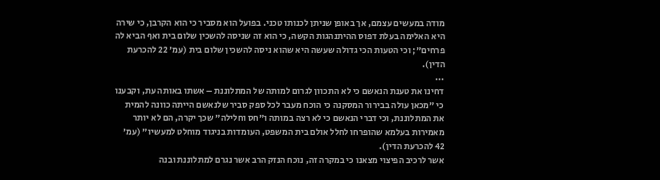מודה במעשים עצמם, אך באופן שניתן לכנותו טכני. בפועל הוא מסביר כי הוא הקרבן, כי שירה היא האלימה בעלת דפוס ההיתנהגות הקשה, כי הוא זה שניסה להשכין שלום בית ואף הביא לה פרחים"; וכי הטעות הכי גדולה שעשה היא שהוא ניסה להשכין שלום בית (עמ' 22 להכרעת הדין).
...
דחינו את טענת הנאשם כי לא התכוון לגרום למותה של המתלוננת – אשתו באותה עת, וקבענו כי "מכאן עולה בבירור המסקנה כי הוכח מעבר לכל ספק סביר שלנאשם הייתה כוונה להמית את המתלוננת, וכי דברי הנאשם כי לא רצה במותה ו"חס וחלילה" שכך יקרה, הם לא יותר מאמירות בעלמא שהופרחו לחלל אולם בית המשפט, העומדות בניגוד מוחלט למעשיו" (עמ' 42 להכרעת הדין).
אשר לרכיב הפיצוי מצאנו כי במקרה זה, נוכח הנזק הרב אשר נגרם למתלוננת ובנה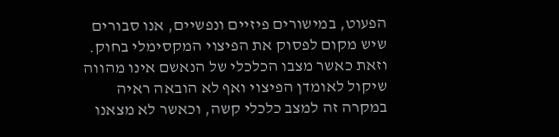הפעוט, במישורים פיזיים ונפשיים, אנו סבורים שיש מקום לפסוק את הפיצוי המקסימלי בחוק.
וזאת כאשר מצבו הכלכלי של הנאשם אינו מהווה שיקול לאומדן הפיצוי ואף לא הובאה ראיה במקרה זה למצב כלכלי קשה, וכאשר לא מצאנו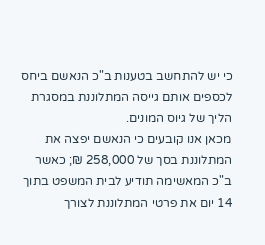כי יש להתחשב בטענות ב"כ הנאשם ביחס לכספים אותם גייסה המתלוננת במסגרת הליך של גיוס המונים.
מכאן אנו קובעים כי הנאשם יפצה את המתלוננת בסך של 258,000 ₪; כאשר ב"כ המאשימה תודיע לבית המשפט בתוך 14 יום את פרטי המתלוננת לצורך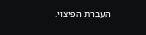העברת הפיצוי.